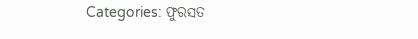Categories: ଫୁରସତ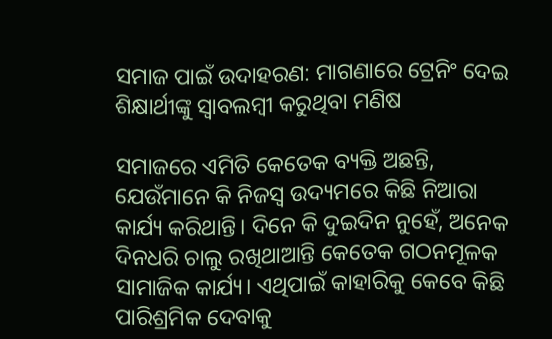ସମାଜ ପାଇଁ ଉଦାହରଣ: ମାଗଣାରେ ଟ୍ରେନିଂ ଦେଇ ଶିକ୍ଷାର୍ଥୀଙ୍କୁ ସ୍ବାବଲମ୍ବୀ କରୁଥିବା ମଣିଷ

ସମାଜରେ ଏମିତି କେତେକ ବ୍ୟକ୍ତି ଅଛନ୍ତି, ଯେଉଁମାନେ କି ନିଜସ୍ବ ଉଦ୍ୟମରେ କିଛି ନିଆରା କାର୍ଯ୍ୟ କରିଥାନ୍ତି। ଦିନେ କି ଦୁଇଦିନ ନୁହେଁ, ଅନେକ ଦିନଧରି ଚାଲୁ ରଖିଥାଆନ୍ତି କେତେକ ଗଠନମୂଳକ ସାମାଜିକ କାର୍ଯ୍ୟ। ଏଥିପାଇଁ କାହାରିକୁ କେବେ କିଛି ପାରିଶ୍ରମିକ ଦେବାକୁ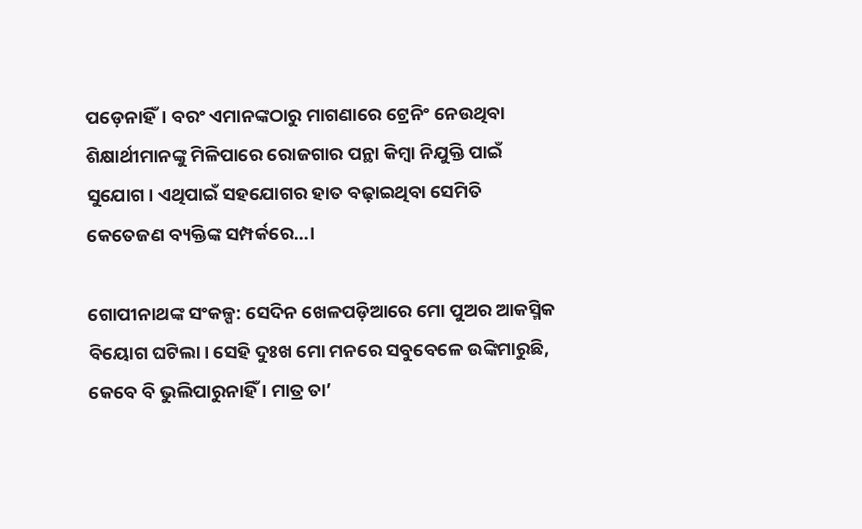ପଡ଼େନାହିଁ। ବରଂ ଏମାନଙ୍କଠାରୁ ମାଗଣାରେ ଟ୍ରେନିଂ ନେଉଥିବା ଶିକ୍ଷାର୍ଥୀମାନଙ୍କୁ ମିଳିପାରେ ରୋଜଗାର ପନ୍ଥା କିମ୍ବା ନିଯୁକ୍ତି ପାଇଁ ସୁଯୋଗ। ଏଥିପାଇଁ ସହଯୋଗର ହାତ ବଢ଼ାଇଥିବା ସେମିତି କେତେଜଣ ବ୍ୟକ୍ତିଙ୍କ ସମ୍ପର୍କରେ…।

ଗୋପୀନାଥଙ୍କ ସଂକଳ୍ପ: ସେଦିନ ଖେଳପଡ଼ିଆରେ ମୋ ପୁଅର ଆକସ୍ମିକ ବିୟୋଗ ଘଟିଲା। ସେହି ଦୁଃଖ ମୋ ମନରେ ସବୁବେଳେ ଉଙ୍କିମାରୁଛି, କେବେ ବି ଭୁଲିପାରୁନାହିଁ । ମାତ୍ର ତା’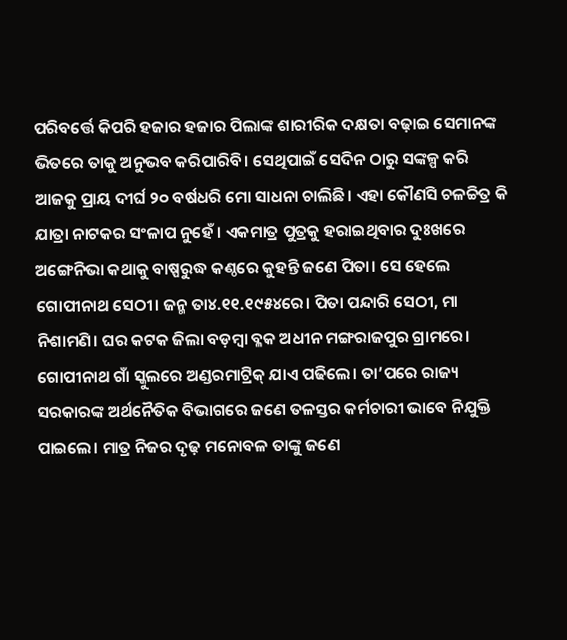ପରିବର୍ତ୍ତେ କିପରି ହଜାର ହଜାର ପିଲାଙ୍କ ଶାରୀରିକ ଦକ୍ଷତା ବଢ଼ାଇ ସେମାନଙ୍କ ଭିତରେ ତାକୁ ଅନୁଭବ କରିପାରିବି। ସେଥିପାଇଁ ସେଦିନ ଠାରୁ ସଙ୍କଳ୍ପ କରି ଆଜକୁ ପ୍ରାୟ ଦୀର୍ଘ ୨୦ ବର୍ଷଧରି ମୋ ସାଧନା ଚାଲିଛି। ଏହା କୌଣସି ଚଳଚ୍ଚିତ୍ର କି ଯାତ୍ରା ନାଟକର ସଂଳାପ ନୁହେଁ । ଏକମାତ୍ର ପୁତ୍ରକୁ ହରାଇଥିବାର ଦୁଃଖରେ ଅଙ୍ଗେନିଭା କଥାକୁ ବାଷ୍ପରୁଦ୍ଧ କଣ୍ଠରେ କୁହନ୍ତି ଜଣେ ପିତା। ସେ ହେଲେ ଗୋପୀନାଥ ସେଠୀ। ଜନ୍ମ ତା୪.୧୧.୧୯୫୪ରେ। ପିତା ପନ୍ଦାରି ସେଠୀ, ମା ନିଶାମଣି। ଘର କଟକ ଜିଲା ବଡ଼ମ୍ବା ବ୍ଳକ ଅଧୀନ ମଙ୍ଗରାଜପୁର ଗ୍ରାମରେ। ଗୋପୀନାଥ ଗାଁ ସ୍କୁଲରେ ଅଣ୍ଡରମାଟ୍ରିକ୍‌ ଯାଏ ପଢିଲେ। ତା’ପରେ ରାଜ୍ୟ ସରକାରଙ୍କ ଅର୍ଥନୈତିକ ବିଭାଗରେ ଜଣେ ତଳସ୍ତର କର୍ମଚାରୀ ଭାବେ ନିଯୁକ୍ତି ପାଇଲେ। ମାତ୍ର ନିଜର ଦୃଢ଼ ମନୋବଳ ତାଙ୍କୁ ଜଣେ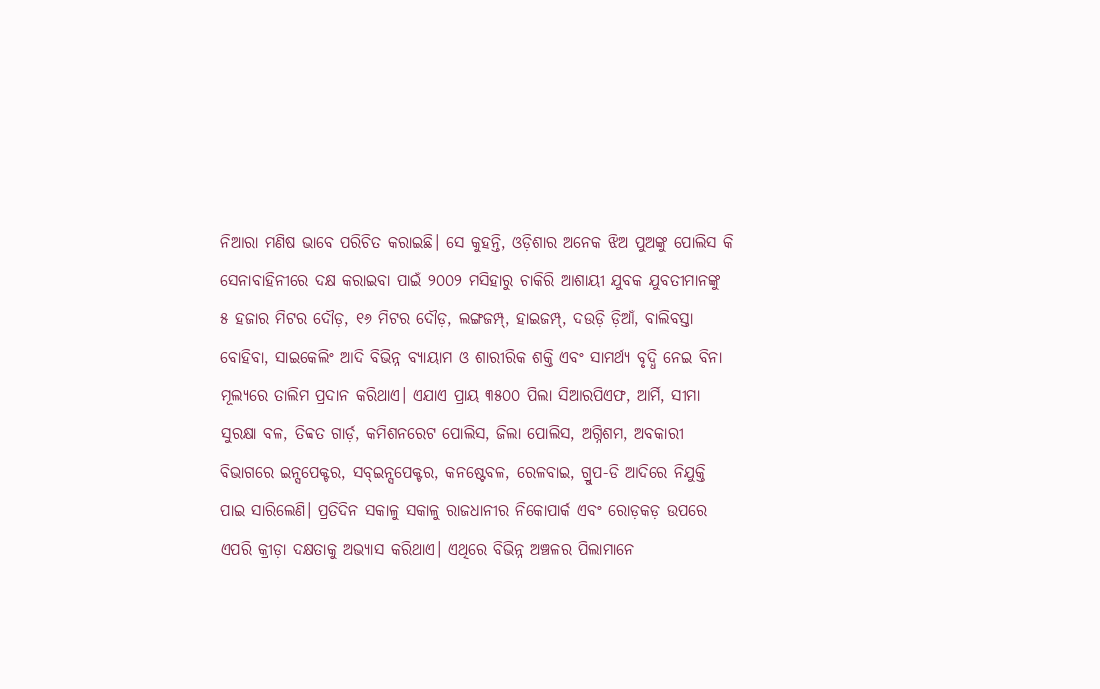ନିଆରା ମଣିଷ ଭାବେ ପରିଚିତ କରାଇଛି। ସେ କୁହନ୍ତି, ଓଡ଼ିଶାର ଅନେକ ଝିଅ ପୁଅଙ୍କୁ ପୋଲିସ କି ସେନାବାହିନୀରେ ଦକ୍ଷ କରାଇବା ପାଇଁ ୨୦୦୨ ମସିହାରୁ ଚାକିରି ଆଶାୟୀ ଯୁବକ ଯୁବତୀମାନଙ୍କୁ ୫ ହଜାର ମିଟର ଦୌଡ଼, ୧୬ ମିଟର ଦୌଡ଼, ଲଙ୍ଗଜମ୍ପ୍‌, ହାଇଜମ୍ପ୍‌, ଦଉଡ଼ି ଡ଼ିଆଁ, ବାଲିବସ୍ତା ବୋହିବା, ସାଇକେଲିଂ ଆଦି ବିଭିନ୍ନ ବ୍ୟାୟାମ ଓ ଶାରୀରିକ ଶକ୍ତି ଏବଂ ସାମର୍ଥ୍ୟ ବୃଦ୍ଧି ନେଇ ବିନା ମୂଲ୍ୟରେ ତାଲିମ ପ୍ରଦାନ କରିଥାଏ। ଏଯାଏ ପ୍ରାୟ ୩୫୦୦ ପିଲା ସିଆରପିଏଫ, ଆର୍ମି, ସୀମା ସୁରକ୍ଷା ବଳ, ତିବ୍ବତ ଗାର୍ଡ଼, କମିଶନରେଟ ପୋଲିସ, ଜିଲା ପୋଲିସ, ଅଗ୍ନିଶମ, ଅବକାରୀ ବିଭାଗରେ ଇନ୍ସପେକ୍ଟର, ସବ୍‌ଇନ୍ସପେକ୍ଟର, କନଷ୍ଟେବଳ, ରେଳବାଇ, ଗ୍ରୁପ-ଡି ଆଦିରେ ନିଯୁକ୍ତି ପାଇ ସାରିଲେଣି। ପ୍ରତିଦିନ ସକାଳୁ ସକାଳୁ ରାଜଧାନୀର ନିକୋପାର୍କ ଏବଂ ରୋଡ଼କଡ଼ ଉପରେ ଏପରି କ୍ରୀଡ଼ା ଦକ୍ଷତାକୁ ଅଭ୍ୟାସ କରିଥାଏ। ଏଥିରେ ବିଭିନ୍ନ ଅଞ୍ଚଳର ପିଲାମାନେ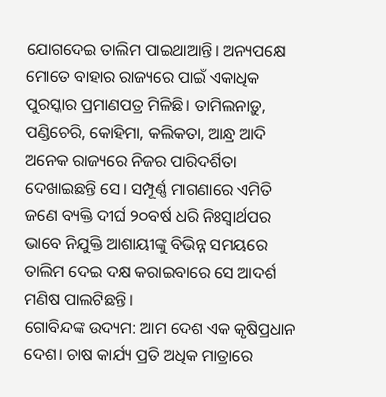ଯୋଗଦେଇ ତାଲିମ ପାଇଥାଆନ୍ତି। ଅନ୍ୟପକ୍ଷେ ମୋତେ ବାହାର ରାଜ୍ୟରେ ପାଇଁ ଏକାଧିକ ପୁରସ୍କାର ପ୍ରମାଣପତ୍ର ମିଳିଛି। ତାମିଲନାଡ଼ୁ, ପଣ୍ଡିଚେରି, କୋହିମା, କଲିକତା, ଆନ୍ଧ୍ର ଆଦି ଅନେକ ରାଜ୍ୟରେ ନିଜର ପାରିଦର୍ଶିତା ଦେଖାଇଛନ୍ତି ସେ। ସମ୍ପୂର୍ଣ୍ଣ ମାଗଣାରେ ଏମିତି ଜଣେ ବ୍ୟକ୍ତି ଦୀର୍ଘ ୨୦ବର୍ଷ ଧରି ନିଃସ୍ବାର୍ଥପର ଭାବେ ନିଯୁକ୍ତି ଆଶାୟୀଙ୍କୁ ବିଭିନ୍ନ ସମୟରେ ତାଲିମ ଦେଇ ଦକ୍ଷ କରାଇବାରେ ସେ ଆଦର୍ଶ ମଣିଷ ପାଲଟିଛନ୍ତି।
ଗୋବିନ୍ଦଙ୍କ ଉଦ୍ୟମ: ଆମ ଦେଶ ଏକ କୃଷିପ୍ରଧାନ ଦେଶ। ଚାଷ କାର୍ଯ୍ୟ ପ୍ରତି ଅଧିକ ମାତ୍ରାରେ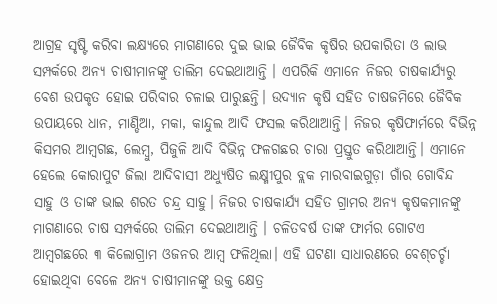ଆଗ୍ରହ ସୃଷ୍ଟି କରିବା ଲକ୍ଷ୍ୟରେ ମାଗଣାରେ ଦୁଇ ଭାଇ ଜୈବିକ କୃଷିର ଉପକାରିତା ଓ ଲାଭ ସମ୍ପର୍କରେ ଅନ୍ୟ ଚାଷୀମାନଙ୍କୁ ତାଲିମ ଦେଇଥାଆନ୍ତି । ଏପରିକି ଏମାନେ ନିଜର ଚାଷକାର୍ଯ୍ୟରୁ ବେଶ ଉପକୃତ ହୋଇ ପରିବାର ଚଳାଇ ପାରୁଛନ୍ତି। ଉଦ୍ୟାନ କୃଷି ସହିତ ଚାଷଜମିରେ ଜୈବିକ ଉପାୟରେ ଧାନ, ମାଣ୍ଡିଆ, ମକା, କାନ୍ଦୁଲ ଆଦି ଫସଲ କରିଥାଆନ୍ତି। ନିଜର କୃଷିଫାର୍ମରେ ବିଭିନ୍ନ କିସମର ଆମ୍ବଗଛ, ଲେମ୍ବୁ, ପିଜୁଳି ଆଦି ବିଭିନ୍ନ ଫଳଗଛର ଚାରା ପ୍ରସ୍ତୁତ କରିଥାଆନ୍ତି। ଏମାନେ ହେଲେ କୋରାପୁଟ ଜିଲା ଆଦିବାସୀ ଅଧ୍ୟୁଷିତ ଲକ୍ଷ୍ମୀପୁର ବ୍ଲକ ମାରବାଇଗୁଡ଼ା ଗାଁର ଗୋବିନ୍ଦ ସାହୁ ଓ ତାଙ୍କ ଭାଇ ଶରତ ଚନ୍ଦ୍ର ସାହୁ। ନିଜର ଚାଷକାର୍ଯ୍ୟ ସହିତ ଗ୍ରାମର ଅନ୍ୟ କୃଷକମାନଙ୍କୁ ମାଗଣାରେ ଚାଷ ସମ୍ପର୍କରେ ତାଲିମ ଦେଇଥାଆନ୍ତି । ଚଳିତବର୍ଷ ତାଙ୍କ ଫାର୍ମର ଗୋଟଏ ଆମ୍ବଗଛରେ ୩ କିଲୋଗ୍ରାମ ଓଜନର ଆମ୍ବ ଫଳିଥିଲା। ଏହି ଘଟଣା ସାଧାରଣରେ ବେଶ୍‌ଚର୍ଚ୍ଚା ହୋଇଥିବା ବେଳେ ଅନ୍ୟ ଚାଷୀମାନଙ୍କୁ ଉକ୍ତ କ୍ଷେତ୍ର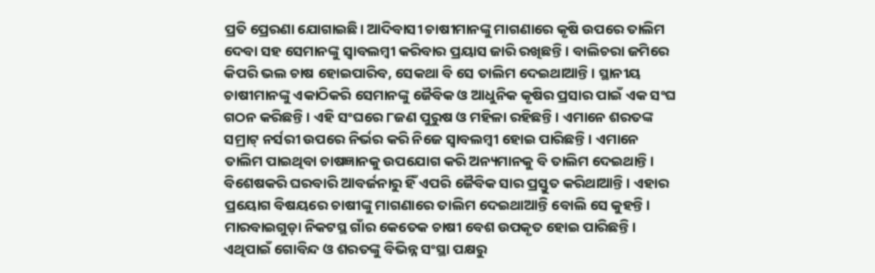ପ୍ରତି ପ୍ରେରଣା ଯୋଗାଇଛି। ଆଦିବାସୀ ଚାଷୀମାନଙ୍କୁ ମାଗଣାରେ କୃଷି ଉପରେ ତାଲିମ ଦେବା ସହ ସେମାନଙ୍କୁ ସ୍ବାବଲମ୍ବୀ କରିବାର ପ୍ରୟାସ ଜାରି ରଖିଛନ୍ତି। ବାଲିଚରା ଜମିରେ କିପରି ଭଲ ଚାଷ ହୋଇପାରିବ, ସେକଥା ବି ସେ ତାଲିମ ଦେଇଥାଆନ୍ତି। ସ୍ଥାନୀୟ ଚାଷୀମାନଙ୍କୁ ଏକାଠିକରି ସେମାନଙ୍କୁ ଜୈବିକ ଓ ଆଧୁନିକ କୃଷିର ପ୍ରସାର ପାଇଁ ଏକ ସଂଘ ଗଠନ କରିଛନ୍ତି। ଏହି ସଂଘରେ ୮ଜଣ ପୁରୁଷ ଓ ମହିଳା ରହିଛନ୍ତି। ଏମାନେ ଶରତଙ୍କ ସମ୍ରାଟ୍‌ ନର୍ସରୀ ଉପରେ ନିର୍ଭର କରି ନିଜେ ସ୍ବାବଲମ୍ବୀ ହୋଇ ପାରିଛନ୍ତି। ଏମାନେ ତାଲିମ ପାଇଥିବା ଚାଷଜ୍ଞାନକୁ ଉପଯୋଗ କରି ଅନ୍ୟମାନକୁ ବି ତାଲିମ ଦେଇଥାନ୍ତି। ବିଶେଷକରି ଘରବାରି ଆବର୍ଜନାରୁ ହିଁ ଏପରି ଜୈବିକ ସାର ପ୍ରସ୍ତୁତ କରିଥାଆନ୍ତି। ଏହାର ପ୍ରୟୋଗ ବିଷୟରେ ଚାଷୀଙ୍କୁ ମାଗଣାରେ ତାଲିମ ଦେଇଥାଆନ୍ତି ବୋଲି ସେ କୁହନ୍ତି। ମାରବାଇଗୁଡ଼ା ନିକଟସ୍ଥ ଗାଁର କେତେକ ଚାଷୀ ବେଶ ଉପକୃତ ହୋଇ ପାରିଛନ୍ତି। ଏଥିପାଇଁ ଗୋବିନ୍ଦ ଓ ଶରତଙ୍କୁ ବିଭିନ୍ନ ସଂସ୍ଥା ପକ୍ଷରୁ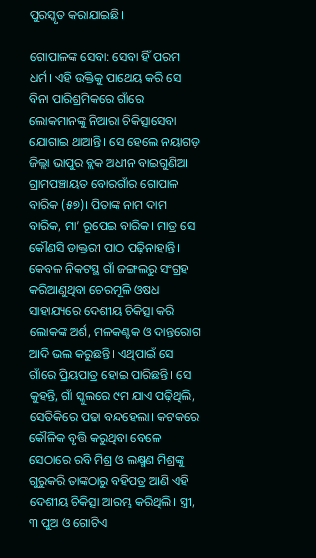ପୁରସ୍କୃତ କରାଯାଇଛି।

ଗୋପାଳଙ୍କ ସେବା: ସେବା ହିଁ ପରମ ଧର୍ମ। ଏହି ଉକ୍ତିକୁ ପାଥେୟ କରି ସେ ବିନା ପାରିଶ୍ରମିକରେ ଗାଁରେ ଲୋକମାନଙ୍କୁ ନିଆରା ଚିକିତ୍ସାସେବା ଯୋଗାଇ ଥାଆନ୍ତି। ସେ ହେଲେ ନୟାଗଡ଼ ଜିଲ୍ଲା ଭାପୁର ବ୍ଲକ ଅଧୀନ ବାଇଗୁଣିଆ ଗ୍ରାମପଞ୍ଚାୟତ ବୋରଗାଁର ଗୋପାଳ ବାରିକ (୫୭)। ପିତାଙ୍କ ନାମ ଦାମ ବାରିକ, ମା’ ରୂପେଇ ବାରିକ। ମାତ୍ର ସେ କୌଣସି ଡାକ୍ତରୀ ପାଠ ପଢ଼ିନାହାନ୍ତି। କେବଳ ନିକଟସ୍ଥ ଗାଁ ଜଙ୍ଗଲରୁ ସଂଗ୍ରହ କରିଆଣୁଥିବା ଚେରମୂଳି ଓଷଧ ସାହାଯ୍ୟରେ ଦେଶୀୟ ଚିକିତ୍ସା କରି ଲୋକଙ୍କ ଅର୍ଶ, ମଳକଣ୍ଟକ ଓ ଦାନ୍ତରୋଗ ଆଦି ଭଲ କରୁଛନ୍ତି। ଏଥିପାଇଁ ସେ ଗାଁରେ ପ୍ରିୟପାତ୍ର ହୋଇ ପାରିଛନ୍ତି। ସେ କୁହନ୍ତି, ଗାଁ ସ୍କୁଲରେ ୯ମ ଯାଏ ପଢ଼ିଥିଲି, ସେତିକିରେ ପଢା ବନ୍ଦହେଲା। କଟକରେ କୌଳିକ ବୃତ୍ତି କରୁଥିବା ବେଳେ ସେଠାରେ ରବି ମିଶ୍ର ଓ ଲକ୍ଷ୍ମଣ ମିଶ୍ରଙ୍କୁ ଗୁରୁକରି ତାଙ୍କଠାରୁ ବହିପତ୍ର ଆଣି ଏହି ଦେଶୀୟ ଚିକିତ୍ସା ଆରମ୍ଭ କରିଥିଲି। ସ୍ତ୍ରୀ, ୩ ପୁଅ ଓ ଗୋଟିଏ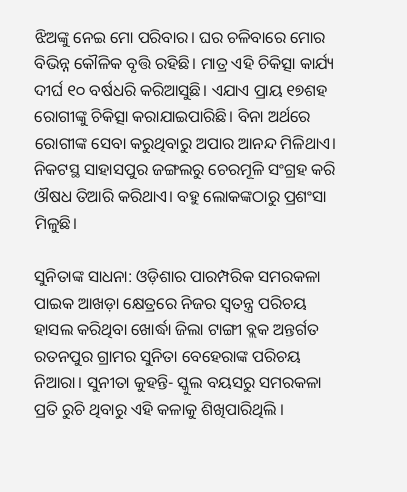ଝିଅଙ୍କୁ ନେଇ ମୋ ପରିବାର। ଘର ଚଳିବାରେ ମୋର ବିଭିନ୍ନ କୌଳିକ ବୃତ୍ତି ରହିଛି। ମାତ୍ର ଏହି ଚିକିତ୍ସା କାର୍ଯ୍ୟ ଦୀର୍ଘ ୧୦ ବର୍ଷଧରି କରିଆସୁଛି। ଏଯାଏ ପ୍ରାୟ ୧୭ଶହ ରୋଗୀଙ୍କୁ ଚିକିତ୍ସା କରାଯାଇପାରିଛି। ବିନା ଅର୍ଥରେ ରୋଗୀଙ୍କ ସେବା କରୁଥିବାରୁ ଅପାର ଆନନ୍ଦ ମିଳିଥାଏ। ନିକଟସ୍ଥ ସାହାସପୁର ଜଙ୍ଗଲରୁ ଚେରମୂଳି ସଂଗ୍ରହ କରି ଔଷଧ ତିଆରି କରିଥାଏ। ବହୁ ଲୋକଙ୍କଠାରୁ ପ୍ରଶଂସା ମିଳୁଛି।

ସୁନିତାଙ୍କ ସାଧନା: ଓଡ଼ିଶାର ପାରମ୍ପରିକ ସମରକଳା ପାଇକ ଆଖଡ଼ା କ୍ଷେତ୍ରରେ ନିଜର ସ୍ବତନ୍ତ୍ର ପରିଚୟ ହାସଲ କରିଥିବା ଖୋର୍ଦ୍ଧା ଜିଲା ଟାଙ୍ଗୀ ବ୍ଲକ ଅନ୍ତର୍ଗତ ରତନପୁର ଗ୍ରାମର ସୁନିତା ବେହେରାଙ୍କ ପରିଚୟ ନିଆରା। ସୁନୀତା କୁହନ୍ତି- ସ୍କୁଲ ବୟସରୁ ସମରକଳା ପ୍ରତି ରୁଚି ଥିବାରୁ ଏହି କଳାକୁ ଶିଖିପାରିଥିଲି ।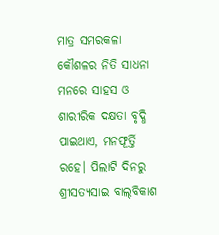ମାତ୍ର ସମରକଳା କୌଶଳର ନିତି ସାଧନା ମନରେ ସାହସ ଓ ଶାରୀରିକ ଦକ୍ଷତା ବୃଦ୍ଧି ପାଇଥାଏ, ମନଫୂର୍ତ୍ତି ରହେ। ପିଲାଟି ଦିନରୁ ଶ୍ରୀସତ୍ୟସାଇ ବାଲ୍‌ବିକାଶ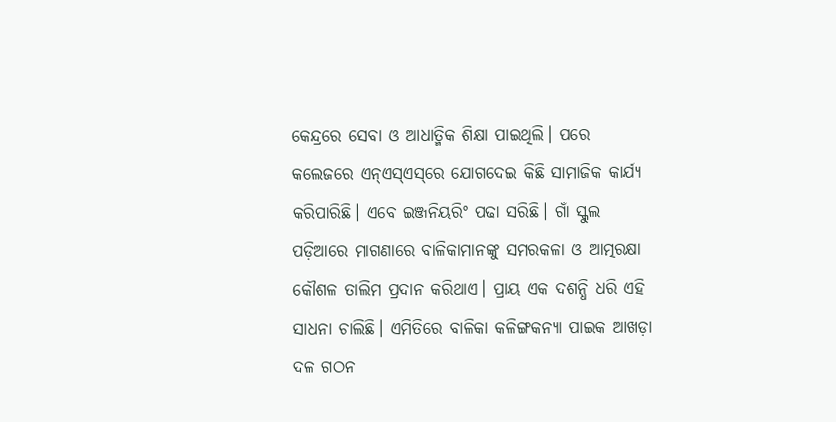କେନ୍ଦ୍ରରେ ସେବା ଓ ଆଧାତ୍ମିକ ଶିକ୍ଷା ପାଇଥିଲି। ପରେ କଲେଜରେ ଏନ୍‌ଏସ୍‌ଏସ୍‌ରେ ଯୋଗଦେଇ କିଛି ସାମାଜିକ କାର୍ଯ୍ୟ କରିପାରିଛି। ଏବେ ଇଞ୍ଜନିୟରିଂ ପଢା ସରିଛି। ଗାଁ ସ୍କୁଲ ପଡ଼ିଆରେ ମାଗଣାରେ ବାଳିକାମାନଙ୍କୁ ସମରକଳା ଓ ଆତ୍ମରକ୍ଷା କୌଶଳ ତାଲିମ ପ୍ରଦାନ କରିଥାଏ। ପ୍ରାୟ ଏକ ଦଶନ୍ଧି ଧରି ଏହି ସାଧନା ଚାଲିଛି। ଏମିତିରେ ବାଳିକା କଳିଙ୍ଗକନ୍ୟା ପାଇକ ଆଖଡ଼ା ଦଳ ଗଠନ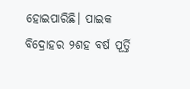ହୋଇପାରିଛି। ପାଇକ ବିଦ୍ରୋହର ୨ଶହ ବର୍ଷ ପୂର୍ତ୍ତି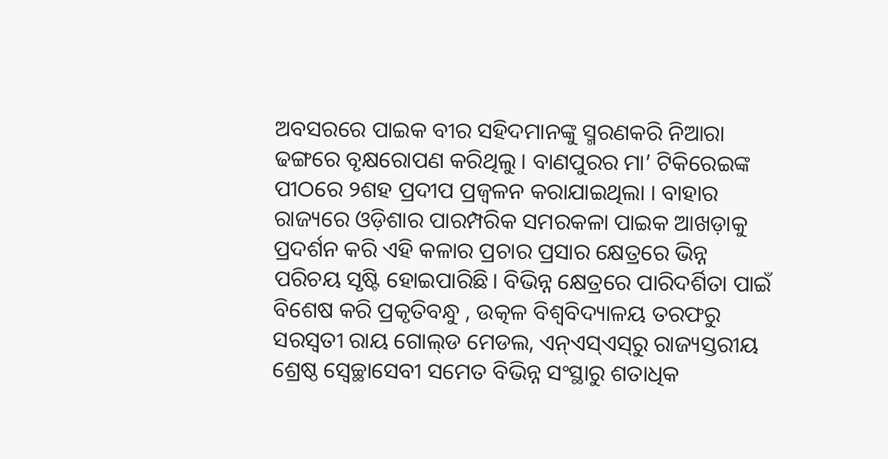ଅବସରରେ ପାଇକ ବୀର ସହିଦମାନଙ୍କୁ ସ୍ମରଣକରି ନିଆରା ଢଙ୍ଗରେ ବୃକ୍ଷରୋପଣ କରିଥିଲୁ। ବାଣପୁରର ମା’ ଟିକିରେଇଙ୍କ ପୀଠରେ ୨ଶହ ପ୍ରଦୀପ ପ୍ରଜ୍ୱଳନ କରାଯାଇଥିଲା । ବାହାର ରାଜ୍ୟରେ ଓଡ଼ିଶାର ପାରମ୍ପରିକ ସମରକଳା ପାଇକ ଆଖଡ଼ାକୁ ପ୍ରଦର୍ଶନ କରି ଏହି କଳାର ପ୍ରଚାର ପ୍ରସାର କ୍ଷେତ୍ରରେ ଭିନ୍ନ ପରିଚୟ ସୃଷ୍ଟି ହୋଇପାରିଛି। ବିଭିନ୍ନ କ୍ଷେତ୍ରରେ ପାରିଦର୍ଶିତା ପାଇଁ ବିଶେଷ କରି ପ୍ରକୃତିବନ୍ଧୁ , ଉତ୍କଳ ବିଶ୍ୱବିଦ୍ୟାଳୟ ତରଫରୁ ସରସ୍ବତୀ ରାୟ ଗୋଲ୍‌ଡ ମେଡଲ, ଏନ୍‌ଏସ୍‌ଏସ୍‌ରୁ ରାଜ୍ୟସ୍ତରୀୟ ଶ୍ରେଷ୍ଠ ସ୍ବେଚ୍ଛାସେବୀ ସମେତ ବିଭିନ୍ନ ସଂସ୍ଥାରୁ ଶତାଧିକ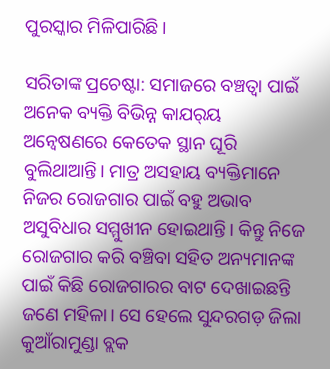ପୁରସ୍କାର ମିଳିପାରିଛି।

ସରିତାଙ୍କ ପ୍ରଚେଷ୍ଟା: ସମାଜରେ ବଞ୍ଚତ୍ବା ପାଇଁ ଅନେକ ବ୍ୟକ୍ତି ବିଭିନ୍ନ କାଯର୍‌ୟ ଅନ୍ବେଷଣରେ କେତେକ ସ୍ଥାନ ଘୂରି ବୁଲିଥାଆନ୍ତି। ମାତ୍ର ଅସହାୟ ବ୍ୟକ୍ତିମାନେ ନିଜର ରୋଜଗାର ପାଇଁ ବହୁ ଅଭାବ ଅସୁବିଧାର ସମ୍ମୁଖୀନ ହୋଇଥାନ୍ତି। କିନ୍ତୁ ନିଜେ ରୋଜଗାର କରି ବଞ୍ଚିବା ସହିତ ଅନ୍ୟମାନଙ୍କ ପାଇଁ କିଛି ରୋଜଗାରର ବାଟ ଦେଖାଇଛନ୍ତି ଜଣେ ମହିଳା। ସେ ହେଲେ ସୁନ୍ଦରଗଡ଼ ଜିଲା କୁଆଁରାମୁଣ୍ଡା ବ୍ଲକ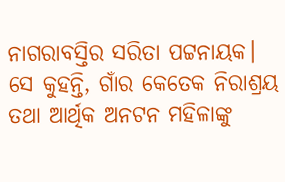ନାଗରାବସ୍ତିର ସରିତା ପଟ୍ଟନାୟକ। ସେ କୁହନ୍ତି, ଗାଁର କେତେକ ନିରାଶ୍ରୟ ତଥା ଆର୍ଥିକ ଅନଟନ ମହିଳାଙ୍କୁ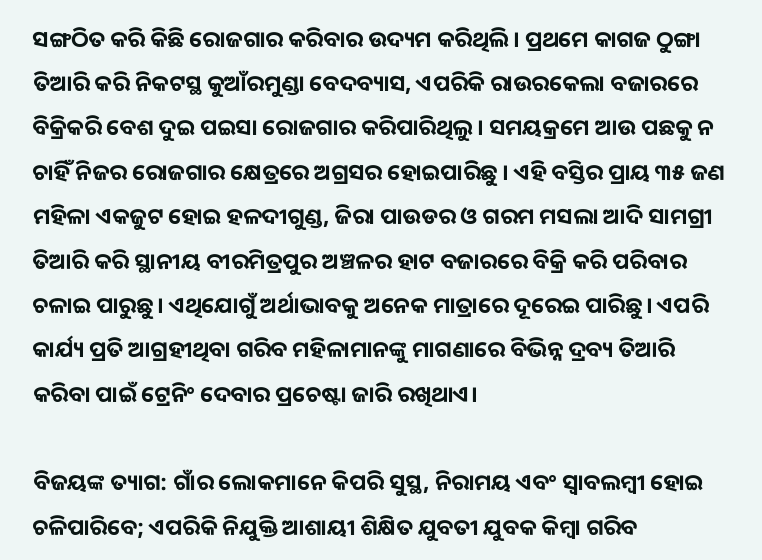ସଙ୍ଗଠିତ କରି କିଛି ରୋଜଗାର କରିବାର ଉଦ୍ୟମ କରିଥିଲି। ପ୍ରଥମେ କାଗଜ ଠୁଙ୍ଗା ତିଆରି କରି ନିକଟସ୍ଥ କୁଆଁରମୁଣ୍ଡା ବେଦବ୍ୟାସ, ଏପରିକି ରାଉରକେଲା ବଜାରରେ ବିକ୍ରିକରି ବେଶ ଦୁଇ ପଇସା ରୋଜଗାର କରିପାରିଥିଲୁ। ସମୟକ୍ରମେ ଆଉ ପଛକୁ ନ ଚାହିଁ ନିଜର ରୋଜଗାର କ୍ଷେତ୍ରରେ ଅଗ୍ରସର ହୋଇପାରିଛୁ । ଏହି ବସ୍ତିର ପ୍ରାୟ ୩୫ ଜଣ ମହିଳା ଏକଜୁଟ ହୋଇ ହଳଦୀଗୁଣ୍ଡ, ଜିରା ପାଉଡର ଓ ଗରମ ମସଲା ଆଦି ସାମଗ୍ରୀ ତିଆରି କରି ସ୍ଥାନୀୟ ବୀରମିତ୍ରପୁର ଅଞ୍ଚଳର ହାଟ ବଜାରରେ ବିକ୍ରି କରି ପରିବାର ଚଳାଇ ପାରୁଛୁ। ଏଥିଯୋଗୁଁ ଅର୍ଥାଭାବକୁ ଅନେକ ମାତ୍ରାରେ ଦୂରେଇ ପାରିଛୁ। ଏପରି କାର୍ଯ୍ୟ ପ୍ରତି ଆଗ୍ରହୀଥିବା ଗରିବ ମହିଳାମାନଙ୍କୁ ମାଗଣାରେ ବିଭିନ୍ନ ଦ୍ରବ୍ୟ ତିଆରି କରିବା ପାଇଁ ଟ୍ରେନିଂ ଦେବାର ପ୍ରଚେଷ୍ଟା ଜାରି ରଖିଥାଏ।

ବିଜୟଙ୍କ ତ୍ୟାଗ: ଗାଁର ଲୋକମାନେ କିପରି ସୁସ୍ଥ, ନିରାମୟ ଏବଂ ସ୍ବାବଲମ୍ବୀ ହୋଇ ଚଳିପାରିବେ; ଏପରିକି ନିଯୁକ୍ତି ଆଶାୟୀ ଶିକ୍ଷିତ ଯୁବତୀ ଯୁବକ କିମ୍ବା ଗରିବ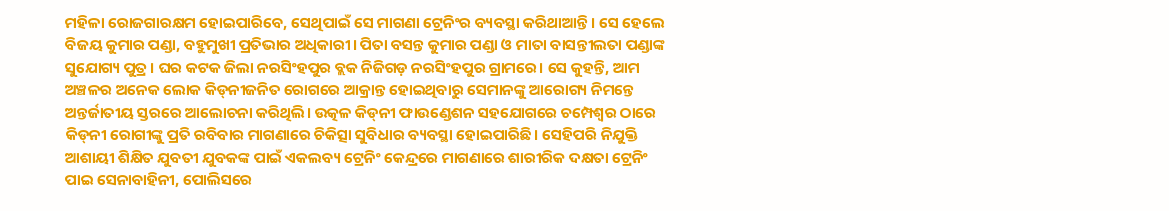ମହିଳା ରୋଜଗାରକ୍ଷମ ହୋଇପାରିବେ, ସେଥିପାଇଁ ସେ ମାଗଣା ଟ୍ରେନିଂର ବ୍ୟବସ୍ଥା କରିଥାଆନ୍ତି। ସେ ହେଲେ ବିଜୟ କୁମାର ପଣ୍ଡା, ବହୁମୁଖୀ ପ୍ରତିଭାର ଅଧିକାରୀ। ପିତା ବସନ୍ତ କୁମାର ପଣ୍ଡା ଓ ମାତା ବାସନ୍ତୀଲତା ପଣ୍ଡାଙ୍କ ସୁଯୋଗ୍ୟ ପୁତ୍ର । ଘର କଟକ ଜିଲା ନରସିଂହପୁର ବ୍ଲକ ନିଜିଗଡ଼ ନରସିଂହପୁର ଗ୍ରାମରେ। ସେ କୁହନ୍ତି, ଆମ ଅଞ୍ଚଳର ଅନେକ ଲୋକ କିଡ୍‌ନୀଜନିତ ରୋଗରେ ଆକ୍ରାନ୍ତ ହୋଇଥିବାରୁ ସେମାନଙ୍କୁ ଆରୋଗ୍ୟ ନିମନ୍ତେ ଅନ୍ତର୍ଜାତୀୟ ସ୍ତରରେ ଆଲୋଚନା କରିଥିଲି। ଉତ୍କଳ କିଡ୍‌ନୀ ଫାଉଣ୍ଡେଶନ ସହଯୋଗରେ ଚମ୍ପେଶ୍ୱର ଠାରେ କିଡ୍‌ନୀ ରୋଗୀଙ୍କୁ ପ୍ରତି ରବିବାର ମାଗଣାରେ ଚିକିତ୍ସା ସୁବିଧାର ବ୍ୟବସ୍ଥା ହୋଇପାରିଛି। ସେହିପରି ନିଯୁକ୍ତି ଆଶାୟୀ ଶିକ୍ଷିତ ଯୁବତୀ ଯୁବକଙ୍କ ପାଇଁ ଏକଲବ୍ୟ ଟ୍ରେନିଂ କେନ୍ଦ୍ରରେ ମାଗଣାରେ ଶାରୀରିକ ଦକ୍ଷତା ଟ୍ରେନିଂ ପାଇ ସେନାବାହିନୀ, ପୋଲିସରେ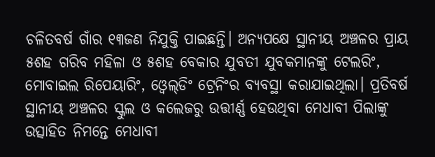ଚଳିତବର୍ଷ ଗାଁର ୧୩ଜଣ ନିଯୁକ୍ତି ପାଇଛନ୍ତି। ଅନ୍ୟପକ୍ଷେ ସ୍ଥାନୀୟ ଅଞ୍ଚଳର ପ୍ରାୟ ୫ଶହ ଗରିବ ମହିଳା ଓ ୫ଶହ ବେକାର ଯୁବତୀ ଯୁବକମାନଙ୍କୁ ଟେଲରିଂ, ମୋବାଇଲ ରିପେୟାରିଂ, ଓ୍ବେଲ୍‌ଡିଂ ଟ୍ରେନିଂର ବ୍ୟବସ୍ଥା କରାଯାଇଥିଲା। ପ୍ରତିବର୍ଷ ସ୍ଥାନୀୟ ଅଞ୍ଚଳର ସ୍କୁଲ ଓ କଲେଜରୁ ଉତ୍ତୀର୍ଣ୍ଣ ହେଉଥିବା ମେଧାବୀ ପିଲାଙ୍କୁ ଉତ୍ସାହିତ ନିମନ୍ତେ ମେଧାବୀ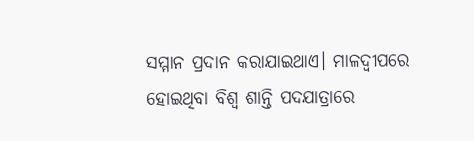ସମ୍ମାନ ପ୍ରଦାନ କରାଯାଇଥାଏ। ମାଳଦ୍ୱୀପରେ ହୋଇଥିବା ବିଶ୍ୱ ଶାନ୍ତି ପଦଯାତ୍ରାରେ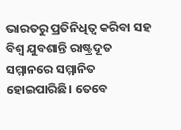ଭାରତରୁ ପ୍ରତିନିଧିତ୍ୱ କରିବା ସହ ବିଶ୍ୱ ଯୁବଶାନ୍ତି ରାଷ୍ଟ୍ରଦୂତ ସମ୍ମାନରେ ସମ୍ମାନିତ ହୋଇପାରିଛି। ତେବେ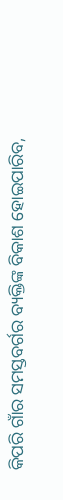କିପରି ଗାଁର ସମସ୍ତବର୍ଗର ବ୍ୟକ୍ତିଙ୍କ ବିକାଶ ହୋଇପାରିବ,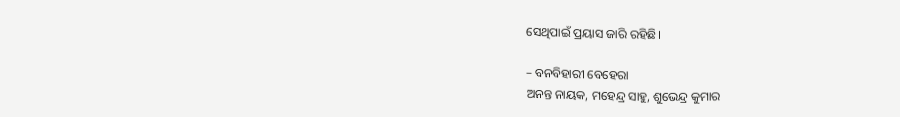ସେଥିପାଇଁ ପ୍ରୟାସ ଜାରି ରହିଛି।

– ବନବିହାରୀ ବେହେରା
ଅନନ୍ତ ନାୟକ, ମହେନ୍ଦ୍ର ସାହୁ, ଶୁଭେନ୍ଦ୍ର କୁମାର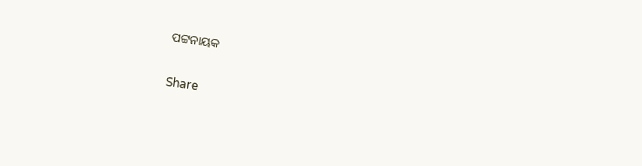ପଟ୍ଟନାୟକ

Share